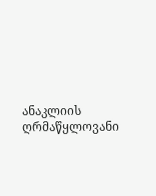ანაკლიის ღრმაწყლოვანი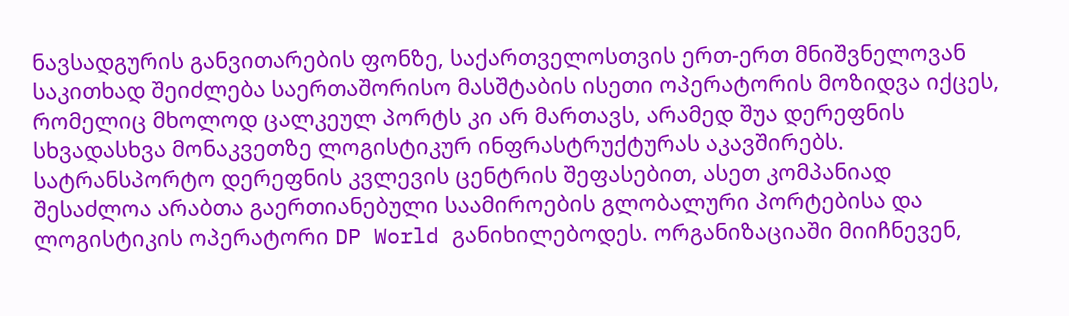ნავსადგურის განვითარების ფონზე, საქართველოსთვის ერთ-ერთ მნიშვნელოვან საკითხად შეიძლება საერთაშორისო მასშტაბის ისეთი ოპერატორის მოზიდვა იქცეს, რომელიც მხოლოდ ცალკეულ პორტს კი არ მართავს, არამედ შუა დერეფნის სხვადასხვა მონაკვეთზე ლოგისტიკურ ინფრასტრუქტურას აკავშირებს.
სატრანსპორტო დერეფნის კვლევის ცენტრის შეფასებით, ასეთ კომპანიად შესაძლოა არაბთა გაერთიანებული საამიროების გლობალური პორტებისა და ლოგისტიკის ოპერატორი DP World განიხილებოდეს. ორგანიზაციაში მიიჩნევენ,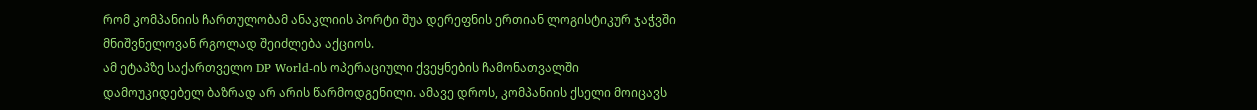რომ კომპანიის ჩართულობამ ანაკლიის პორტი შუა დერეფნის ერთიან ლოგისტიკურ ჯაჭვში მნიშვნელოვან რგოლად შეიძლება აქციოს.
ამ ეტაპზე საქართველო DP World-ის ოპერაციული ქვეყნების ჩამონათვალში დამოუკიდებელ ბაზრად არ არის წარმოდგენილი. ამავე დროს, კომპანიის ქსელი მოიცავს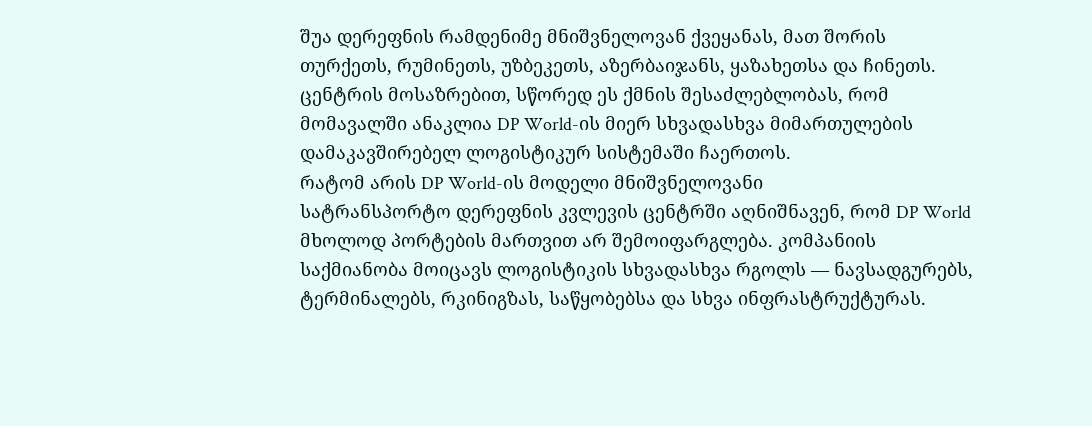შუა დერეფნის რამდენიმე მნიშვნელოვან ქვეყანას, მათ შორის თურქეთს, რუმინეთს, უზბეკეთს, აზერბაიჯანს, ყაზახეთსა და ჩინეთს.
ცენტრის მოსაზრებით, სწორედ ეს ქმნის შესაძლებლობას, რომ მომავალში ანაკლია DP World-ის მიერ სხვადასხვა მიმართულების დამაკავშირებელ ლოგისტიკურ სისტემაში ჩაერთოს.
რატომ არის DP World-ის მოდელი მნიშვნელოვანი
სატრანსპორტო დერეფნის კვლევის ცენტრში აღნიშნავენ, რომ DP World მხოლოდ პორტების მართვით არ შემოიფარგლება. კომპანიის საქმიანობა მოიცავს ლოგისტიკის სხვადასხვა რგოლს — ნავსადგურებს, ტერმინალებს, რკინიგზას, საწყობებსა და სხვა ინფრასტრუქტურას.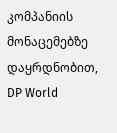კომპანიის მონაცემებზე დაყრდნობით, DP World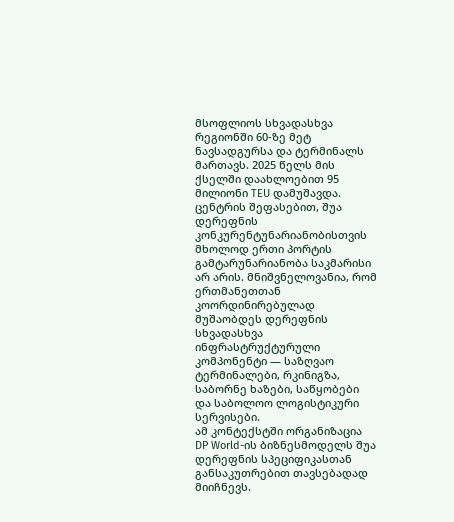მსოფლიოს სხვადასხვა რეგიონში 60-ზე მეტ ნავსადგურსა და ტერმინალს მართავს. 2025 წელს მის ქსელში დაახლოებით 95 მილიონი TEU დამუშავდა.
ცენტრის შეფასებით, შუა დერეფნის კონკურენტუნარიანობისთვის მხოლოდ ერთი პორტის გამტარუნარიანობა საკმარისი არ არის. მნიშვნელოვანია, რომ ერთმანეთთან კოორდინირებულად მუშაობდეს დერეფნის სხვადასხვა ინფრასტრუქტურული კომპონენტი — საზღვაო ტერმინალები, რკინიგზა, საბორნე ხაზები, საწყობები და საბოლოო ლოგისტიკური სერვისები.
ამ კონტექსტში ორგანიზაცია DP World-ის ბიზნესმოდელს შუა დერეფნის სპეციფიკასთან განსაკუთრებით თავსებადად მიიჩნევს.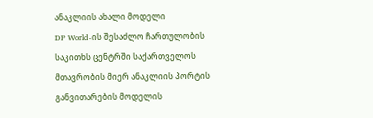ანაკლიის ახალი მოდელი
DP World-ის შესაძლო ჩართულობის საკითხს ცენტრში საქართველოს მთავრობის მიერ ანაკლიის პორტის განვითარების მოდელის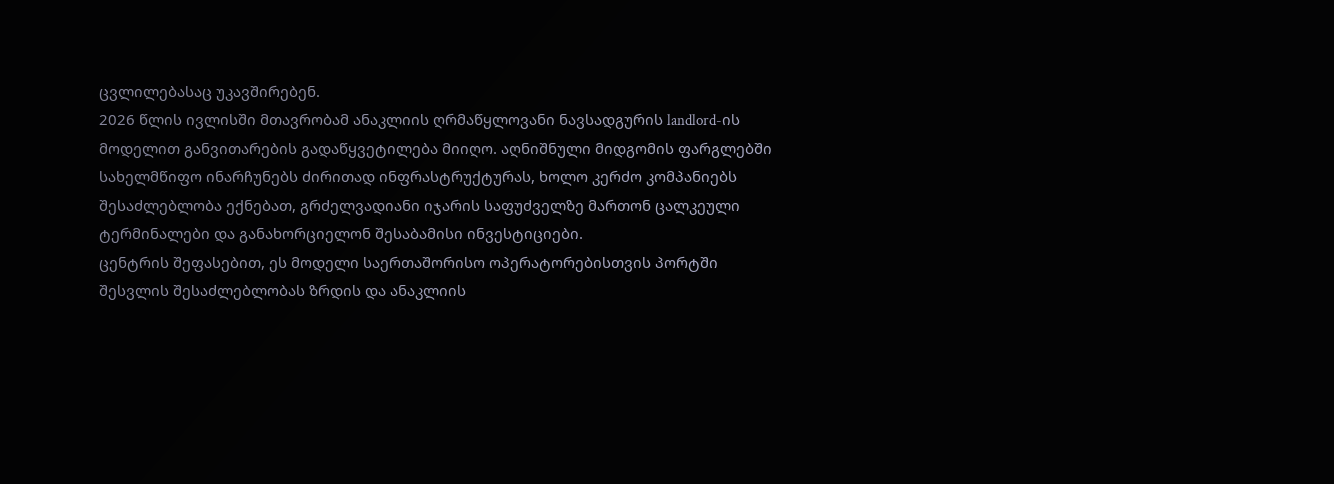ცვლილებასაც უკავშირებენ.
2026 წლის ივლისში მთავრობამ ანაკლიის ღრმაწყლოვანი ნავსადგურის landlord-ის მოდელით განვითარების გადაწყვეტილება მიიღო. აღნიშნული მიდგომის ფარგლებში სახელმწიფო ინარჩუნებს ძირითად ინფრასტრუქტურას, ხოლო კერძო კომპანიებს შესაძლებლობა ექნებათ, გრძელვადიანი იჯარის საფუძველზე მართონ ცალკეული ტერმინალები და განახორციელონ შესაბამისი ინვესტიციები.
ცენტრის შეფასებით, ეს მოდელი საერთაშორისო ოპერატორებისთვის პორტში შესვლის შესაძლებლობას ზრდის და ანაკლიის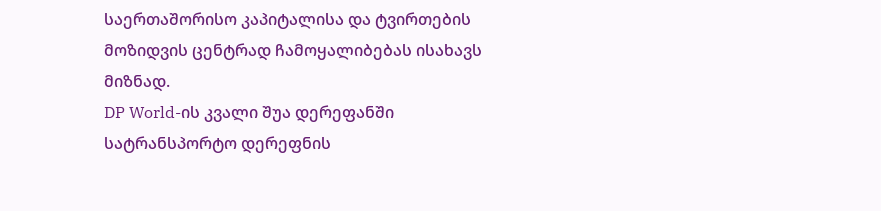საერთაშორისო კაპიტალისა და ტვირთების მოზიდვის ცენტრად ჩამოყალიბებას ისახავს მიზნად.
DP World-ის კვალი შუა დერეფანში
სატრანსპორტო დერეფნის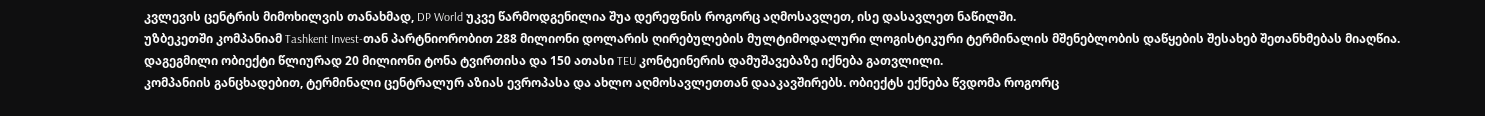კვლევის ცენტრის მიმოხილვის თანახმად, DP World უკვე წარმოდგენილია შუა დერეფნის როგორც აღმოსავლეთ, ისე დასავლეთ ნაწილში.
უზბეკეთში კომპანიამ Tashkent Invest-თან პარტნიორობით 288 მილიონი დოლარის ღირებულების მულტიმოდალური ლოგისტიკური ტერმინალის მშენებლობის დაწყების შესახებ შეთანხმებას მიაღწია. დაგეგმილი ობიექტი წლიურად 20 მილიონი ტონა ტვირთისა და 150 ათასი TEU კონტეინერის დამუშავებაზე იქნება გათვლილი.
კომპანიის განცხადებით, ტერმინალი ცენტრალურ აზიას ევროპასა და ახლო აღმოსავლეთთან დააკავშირებს. ობიექტს ექნება წვდომა როგორც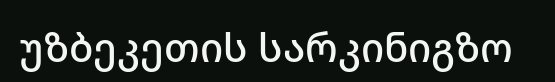უზბეკეთის სარკინიგზო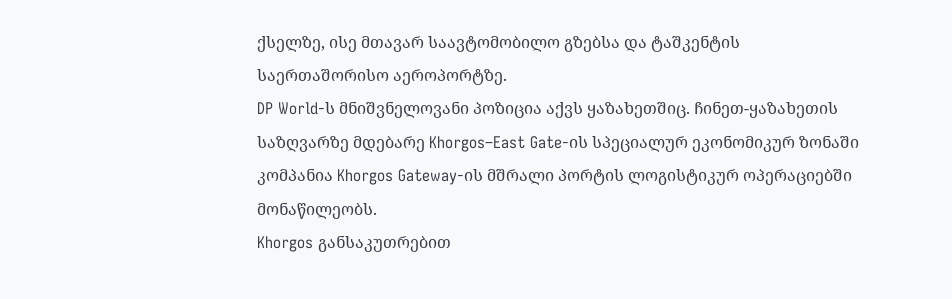ქსელზე, ისე მთავარ საავტომობილო გზებსა და ტაშკენტის საერთაშორისო აეროპორტზე.
DP World-ს მნიშვნელოვანი პოზიცია აქვს ყაზახეთშიც. ჩინეთ-ყაზახეთის საზღვარზე მდებარე Khorgos–East Gate-ის სპეციალურ ეკონომიკურ ზონაში კომპანია Khorgos Gateway-ის მშრალი პორტის ლოგისტიკურ ოპერაციებში მონაწილეობს.
Khorgos განსაკუთრებით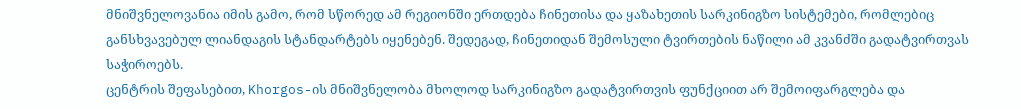მნიშვნელოვანია იმის გამო, რომ სწორედ ამ რეგიონში ერთდება ჩინეთისა და ყაზახეთის სარკინიგზო სისტემები, რომლებიც განსხვავებულ ლიანდაგის სტანდარტებს იყენებენ. შედეგად, ჩინეთიდან შემოსული ტვირთების ნაწილი ამ კვანძში გადატვირთვას საჭიროებს.
ცენტრის შეფასებით, Khorgos-ის მნიშვნელობა მხოლოდ სარკინიგზო გადატვირთვის ფუნქციით არ შემოიფარგლება და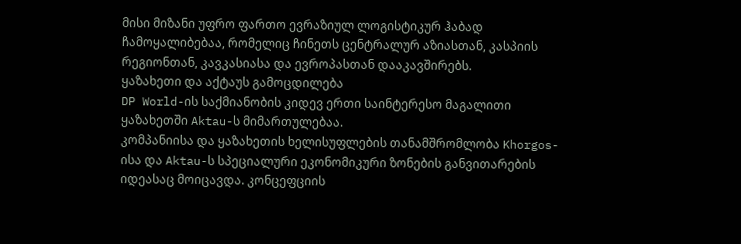მისი მიზანი უფრო ფართო ევრაზიულ ლოგისტიკურ ჰაბად ჩამოყალიბებაა, რომელიც ჩინეთს ცენტრალურ აზიასთან, კასპიის რეგიონთან, კავკასიასა და ევროპასთან დააკავშირებს.
ყაზახეთი და აქტაუს გამოცდილება
DP World-ის საქმიანობის კიდევ ერთი საინტერესო მაგალითი ყაზახეთში Aktau-ს მიმართულებაა.
კომპანიისა და ყაზახეთის ხელისუფლების თანამშრომლობა Khorgos-ისა და Aktau-ს სპეციალური ეკონომიკური ზონების განვითარების იდეასაც მოიცავდა. კონცეფციის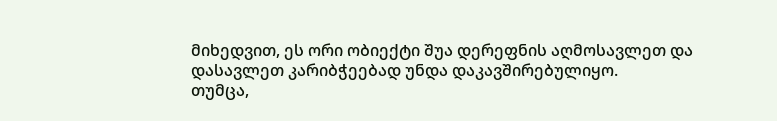მიხედვით, ეს ორი ობიექტი შუა დერეფნის აღმოსავლეთ და დასავლეთ კარიბჭეებად უნდა დაკავშირებულიყო.
თუმცა,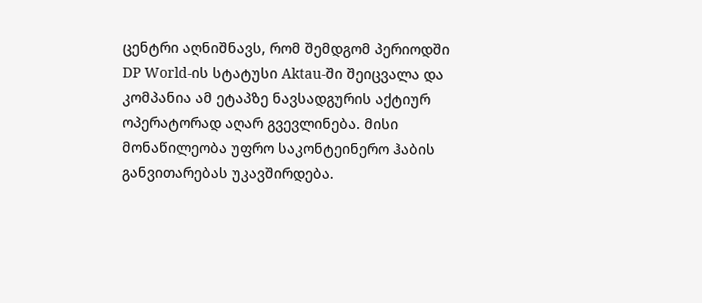ცენტრი აღნიშნავს, რომ შემდგომ პერიოდში DP World-ის სტატუსი Aktau-ში შეიცვალა და კომპანია ამ ეტაპზე ნავსადგურის აქტიურ ოპერატორად აღარ გვევლინება. მისი მონაწილეობა უფრო საკონტეინერო ჰაბის განვითარებას უკავშირდება.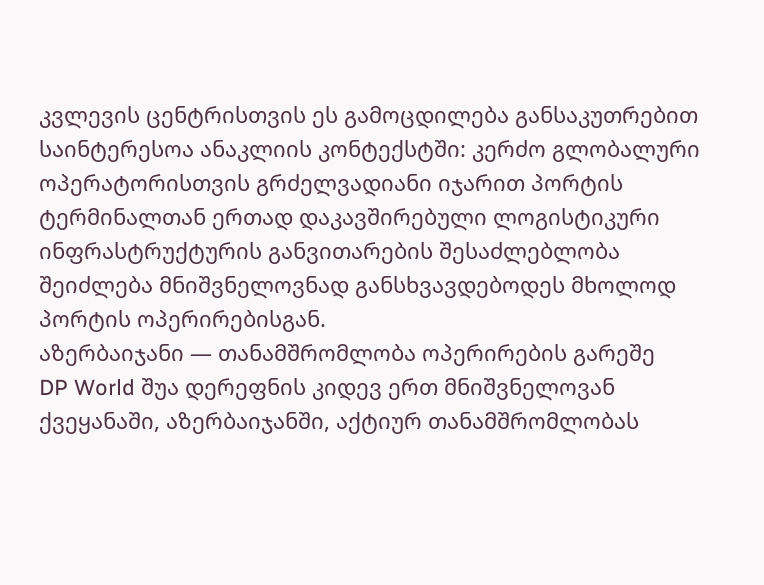კვლევის ცენტრისთვის ეს გამოცდილება განსაკუთრებით საინტერესოა ანაკლიის კონტექსტში: კერძო გლობალური ოპერატორისთვის გრძელვადიანი იჯარით პორტის ტერმინალთან ერთად დაკავშირებული ლოგისტიკური ინფრასტრუქტურის განვითარების შესაძლებლობა შეიძლება მნიშვნელოვნად განსხვავდებოდეს მხოლოდ პორტის ოპერირებისგან.
აზერბაიჯანი — თანამშრომლობა ოპერირების გარეშე
DP World შუა დერეფნის კიდევ ერთ მნიშვნელოვან ქვეყანაში, აზერბაიჯანში, აქტიურ თანამშრომლობას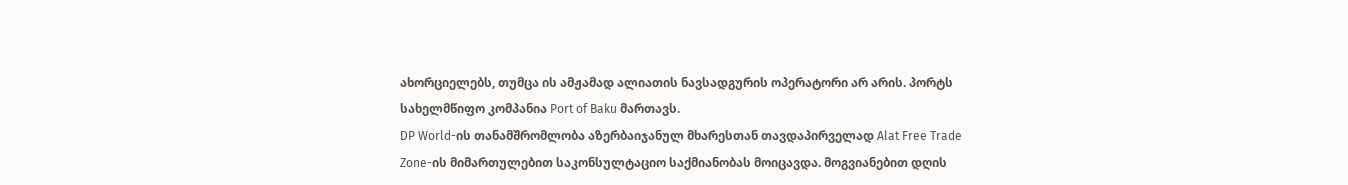ახორციელებს, თუმცა ის ამჟამად ალიათის ნავსადგურის ოპერატორი არ არის. პორტს სახელმწიფო კომპანია Port of Baku მართავს.
DP World-ის თანამშრომლობა აზერბაიჯანულ მხარესთან თავდაპირველად Alat Free Trade Zone-ის მიმართულებით საკონსულტაციო საქმიანობას მოიცავდა. მოგვიანებით დღის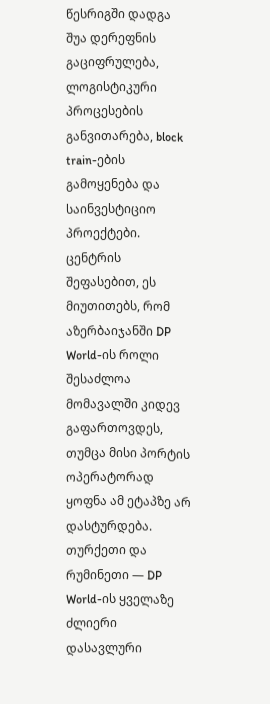წესრიგში დადგა შუა დერეფნის გაციფრულება, ლოგისტიკური პროცესების განვითარება, block train-ების გამოყენება და საინვესტიციო პროექტები.
ცენტრის შეფასებით, ეს მიუთითებს, რომ აზერბაიჯანში DP World-ის როლი შესაძლოა მომავალში კიდევ გაფართოვდეს, თუმცა მისი პორტის ოპერატორად ყოფნა ამ ეტაპზე არ დასტურდება.
თურქეთი და რუმინეთი — DP World-ის ყველაზე ძლიერი დასავლური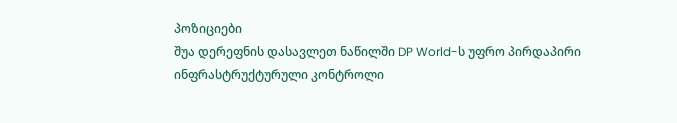პოზიციები
შუა დერეფნის დასავლეთ ნაწილში DP World-ს უფრო პირდაპირი ინფრასტრუქტურული კონტროლი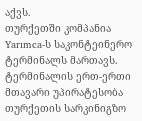აქვს.
თურქეთში კომპანია Yarımca-ს საკონტეინერო ტერმინალს მართავს. ტერმინალის ერთ-ერთი მთავარი უპირატესობა თურქეთის სარკინიგზო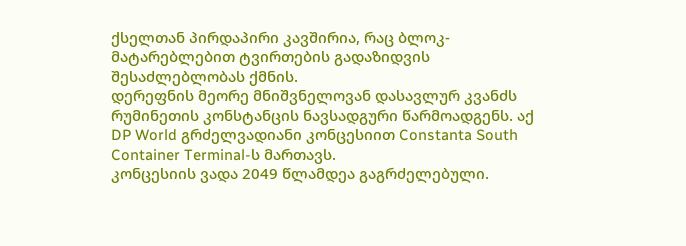ქსელთან პირდაპირი კავშირია, რაც ბლოკ-მატარებლებით ტვირთების გადაზიდვის შესაძლებლობას ქმნის.
დერეფნის მეორე მნიშვნელოვან დასავლურ კვანძს რუმინეთის კონსტანცის ნავსადგური წარმოადგენს. აქ DP World გრძელვადიანი კონცესიით Constanta South Container Terminal-ს მართავს.
კონცესიის ვადა 2049 წლამდეა გაგრძელებული.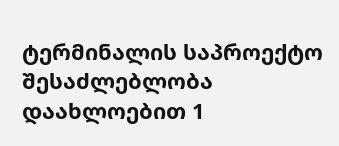ტერმინალის საპროექტო შესაძლებლობა დაახლოებით 1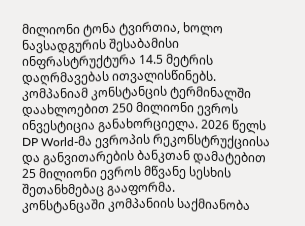მილიონი ტონა ტვირთია, ხოლო ნავსადგურის შესაბამისი ინფრასტრუქტურა 14.5 მეტრის დაღრმავებას ითვალისწინებს.
კომპანიამ კონსტანცის ტერმინალში დაახლოებით 250 მილიონი ევროს ინვესტიცია განახორციელა. 2026 წელს DP World-მა ევროპის რეკონსტრუქციისა და განვითარების ბანკთან დამატებით 25 მილიონი ევროს მწვანე სესხის შეთანხმებაც გააფორმა.
კონსტანცაში კომპანიის საქმიანობა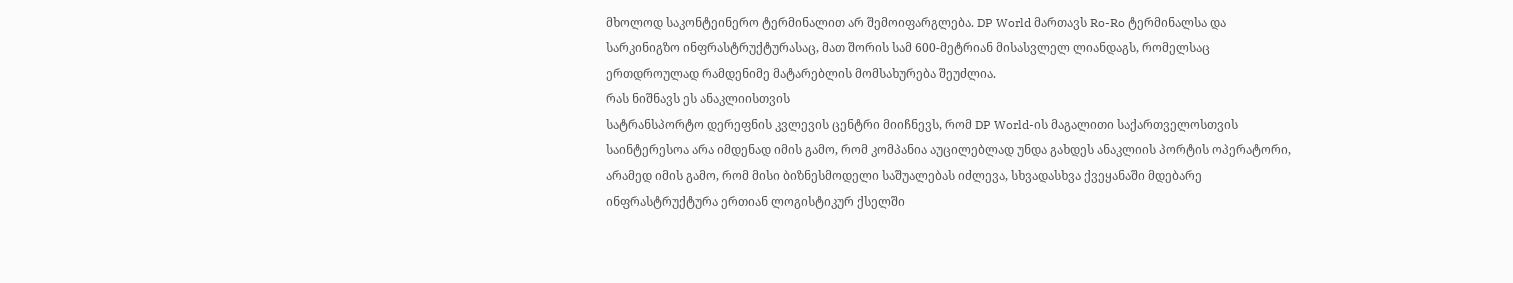მხოლოდ საკონტეინერო ტერმინალით არ შემოიფარგლება. DP World მართავს Ro-Ro ტერმინალსა და სარკინიგზო ინფრასტრუქტურასაც, მათ შორის სამ 600-მეტრიან მისასვლელ ლიანდაგს, რომელსაც ერთდროულად რამდენიმე მატარებლის მომსახურება შეუძლია.
რას ნიშნავს ეს ანაკლიისთვის
სატრანსპორტო დერეფნის კვლევის ცენტრი მიიჩნევს, რომ DP World-ის მაგალითი საქართველოსთვის საინტერესოა არა იმდენად იმის გამო, რომ კომპანია აუცილებლად უნდა გახდეს ანაკლიის პორტის ოპერატორი, არამედ იმის გამო, რომ მისი ბიზნესმოდელი საშუალებას იძლევა, სხვადასხვა ქვეყანაში მდებარე ინფრასტრუქტურა ერთიან ლოგისტიკურ ქსელში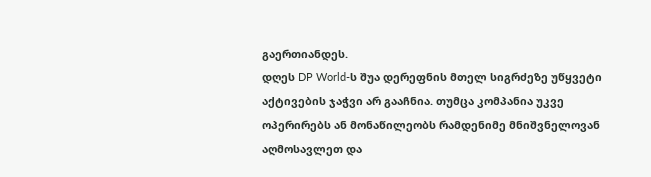გაერთიანდეს.
დღეს DP World-ს შუა დერეფნის მთელ სიგრძეზე უწყვეტი აქტივების ჯაჭვი არ გააჩნია. თუმცა კომპანია უკვე ოპერირებს ან მონაწილეობს რამდენიმე მნიშვნელოვან აღმოსავლეთ და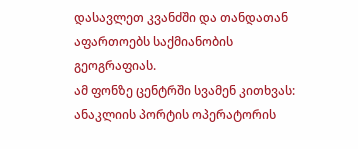დასავლეთ კვანძში და თანდათან აფართოებს საქმიანობის გეოგრაფიას.
ამ ფონზე ცენტრში სვამენ კითხვას: ანაკლიის პორტის ოპერატორის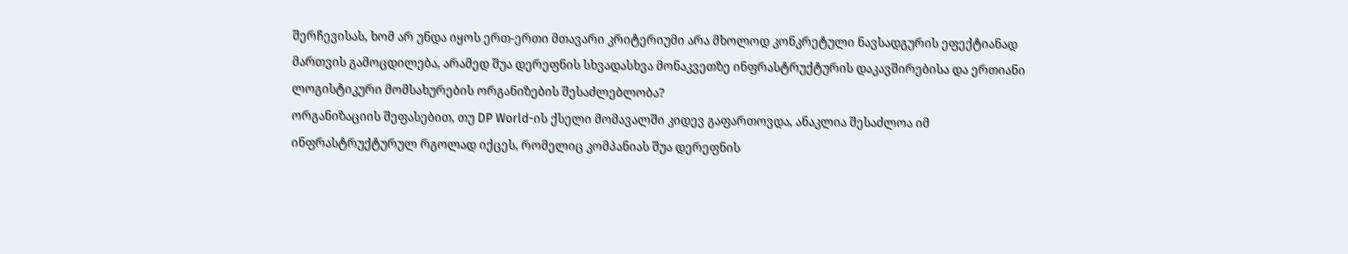შერჩევისას, ხომ არ უნდა იყოს ერთ-ერთი მთავარი კრიტერიუმი არა მხოლოდ კონკრეტული ნავსადგურის ეფექტიანად მართვის გამოცდილება, არამედ შუა დერეფნის სხვადასხვა მონაკვეთზე ინფრასტრუქტურის დაკავშირებისა და ერთიანი ლოგისტიკური მომსახურების ორგანიზების შესაძლებლობა?
ორგანიზაციის შეფასებით, თუ DP World-ის ქსელი მომავალში კიდევ გაფართოვდა, ანაკლია შესაძლოა იმ ინფრასტრუქტურულ რგოლად იქცეს, რომელიც კომპანიას შუა დერეფნის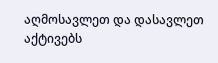აღმოსავლეთ და დასავლეთ აქტივებს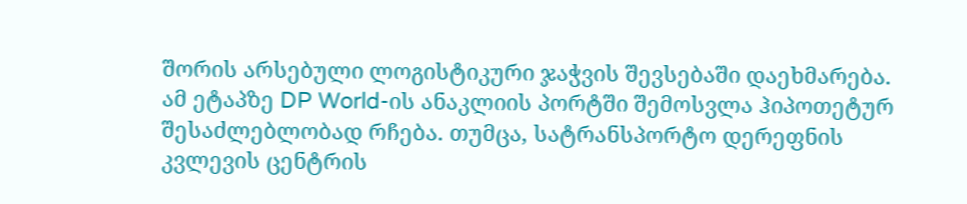შორის არსებული ლოგისტიკური ჯაჭვის შევსებაში დაეხმარება.
ამ ეტაპზე DP World-ის ანაკლიის პორტში შემოსვლა ჰიპოთეტურ შესაძლებლობად რჩება. თუმცა, სატრანსპორტო დერეფნის კვლევის ცენტრის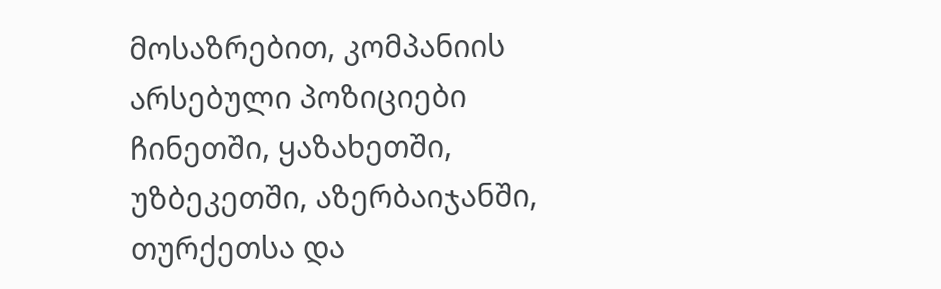მოსაზრებით, კომპანიის არსებული პოზიციები ჩინეთში, ყაზახეთში, უზბეკეთში, აზერბაიჯანში, თურქეთსა და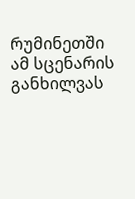რუმინეთში ამ სცენარის განხილვას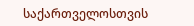საქართველოსთვის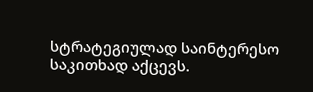სტრატეგიულად საინტერესო საკითხად აქცევს.